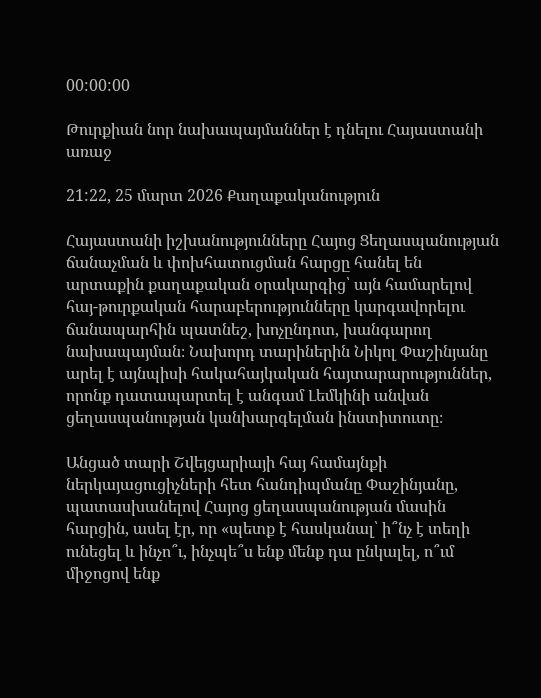00:00:00

Թուրքիան նոր նախապայմաններ է դնելու Հայաստանի առաջ

21:22, 25 մարտ 2026 Քաղաքականություն

Հայաստանի իշխանությունները Հայոց Ցեղասպանության ճանաչման և փոխհատուցման հարցը հանել են արտաքին քաղաքական օրակարգից՝ այն համարելով հայ-թուրքական հարաբերությունները կարգավորելու ճանապարհին պատնեշ, խոչընդոտ, խանգարող նախապայման։ Նախորդ տարիներին Նիկոլ Փաշինյանը արել է այնպիսի հակահայկական հայտարարություններ, որոնք դատապարտել է անգամ Լեմկինի անվան ցեղասպանության կանխարգելման ինստիտուտը։

Անցած տարի Շվեյցարիայի հայ համայնքի ներկայացուցիչների հետ հանդիպմանը Փաշինյանը, պատասխանելով Հայոց ցեղասպանության մասին հարցին, ասել էր, որ «պետք է հասկանալ՝ ի՞նչ է տեղի ունեցել և ինչո՞ւ, ինչպե՞ս ենք մենք դա ընկալել, ո՞ւմ միջոցով ենք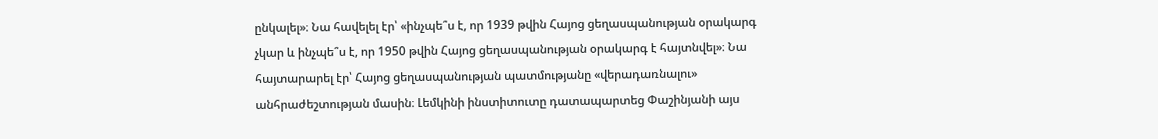ընկալել»։ Նա հավելել էր՝ «ինչպե՞ս է, որ 1939 թվին Հայոց ցեղասպանության օրակարգ չկար և ինչպե՞ս է, որ 1950 թվին Հայոց ցեղասպանության օրակարգ է հայտնվել»։ Նա հայտարարել էր՝ Հայոց ցեղասպանության պատմությանը «վերադառնալու» անհրաժեշտության մասին։ Լեմկինի ինստիտուտը դատապարտեց Փաշինյանի այս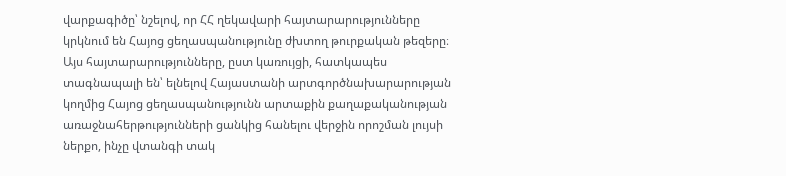վարքագիծը՝ նշելով, որ ՀՀ ղեկավարի հայտարարությունները կրկնում են Հայոց ցեղասպանությունը ժխտող թուրքական թեզերը։ Այս հայտարարությունները, ըստ կառույցի, հատկապես տագնապալի են՝ ելնելով Հայաստանի արտգործնախարարության կողմից Հայոց ցեղասպանությունն արտաքին քաղաքականության առաջնահերթությունների ցանկից հանելու վերջին որոշման լույսի ներքո, ինչը վտանգի տակ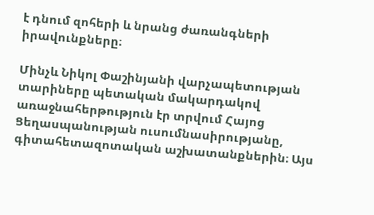է դնում զոհերի և նրանց ժառանգների իրավունքները։

Մինչև Նիկոլ Փաշինյանի վարչապետության տարիները պետական մակարդակով առաջնահերթություն էր տրվում Հայոց Ցեղասպանության ուսումնասիրությանը, գիտահետազոտական աշխատանքներին։ Այս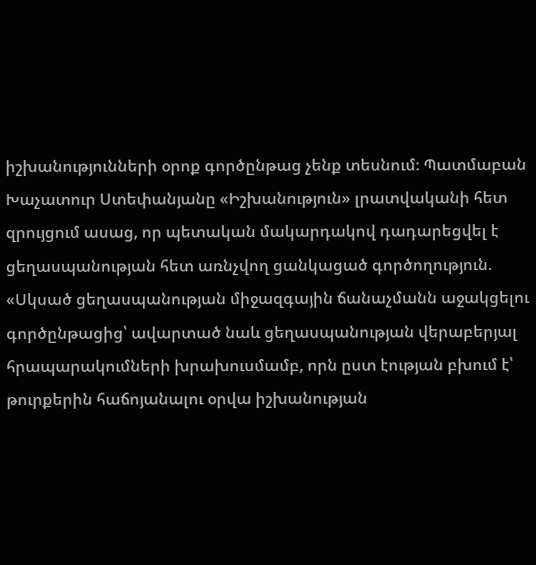իշխանությունների օրոք գործընթաց չենք տեսնում։ Պատմաբան Խաչատուր Ստեփանյանը «Իշխանություն» լրատվականի հետ զրույցում ասաց, որ պետական մակարդակով դադարեցվել է ցեղասպանության հետ առնչվող ցանկացած գործողություն. «Սկսած ցեղասպանության միջազգային ճանաչմանն աջակցելու գործընթացից՝ ավարտած նաև ցեղասպանության վերաբերյալ հրապարակումների խրախուսմամբ, որն ըստ էության բխում է՝ թուրքերին հաճոյանալու օրվա իշխանության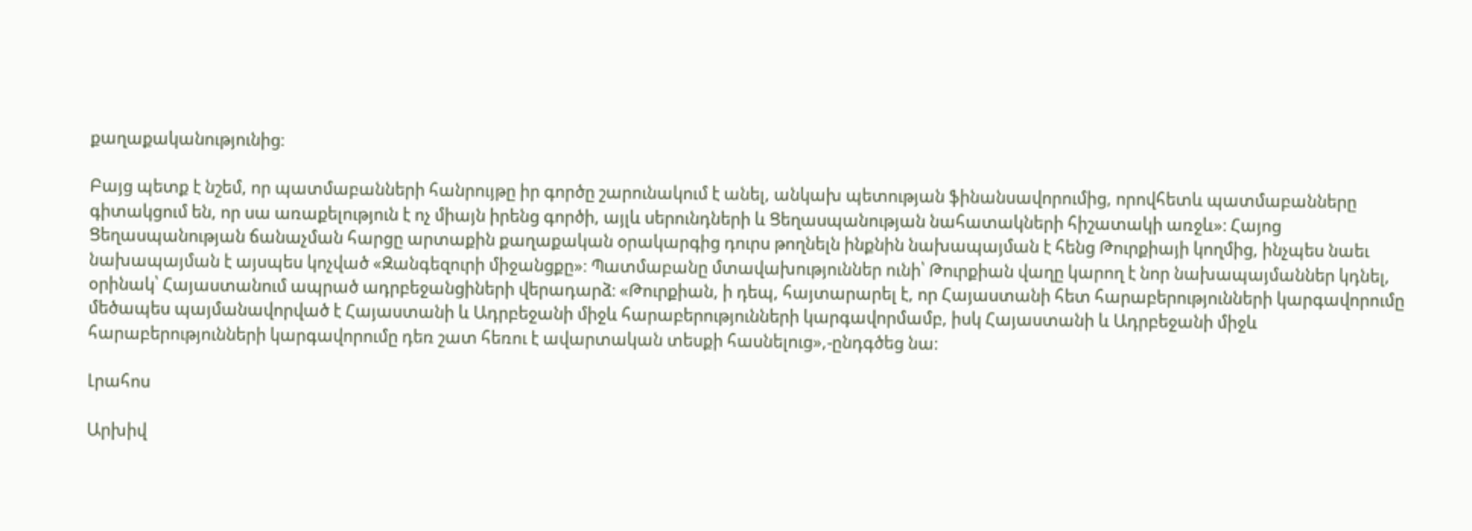քաղաքականությունից։

Բայց պետք է նշեմ, որ պատմաբանների հանրույթը իր գործը շարունակում է անել, անկախ պետության ֆինանսավորումից, որովհետև պատմաբանները գիտակցում են, որ սա առաքելություն է ոչ միայն իրենց գործի, այլև սերունդների և Ցեղասպանության նահատակների հիշատակի առջև»։ Հայոց Ցեղասպանության ճանաչման հարցը արտաքին քաղաքական օրակարգից դուրս թողնելն ինքնին նախապայման է հենց Թուրքիայի կողմից, ինչպես նաեւ նախապայման է այսպես կոչված «Զանգեզուրի միջանցքը»։ Պատմաբանը մտավախություններ ունի՝ Թուրքիան վաղը կարող է նոր նախապայմաններ կդնել, օրինակ՝ Հայաստանում ապրած ադրբեջանցիների վերադարձ։ «Թուրքիան, ի դեպ, հայտարարել է, որ Հայաստանի հետ հարաբերությունների կարգավորումը մեծապես պայմանավորված է Հայաստանի և Ադրբեջանի միջև հարաբերությունների կարգավորմամբ, իսկ Հայաստանի և Ադրբեջանի միջև հարաբերությունների կարգավորումը դեռ շատ հեռու է ավարտական տեսքի հասնելուց»,-ընդգծեց նա։

Լրահոս

Արխիվ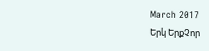March 2017
Երկ ԵրքՉոր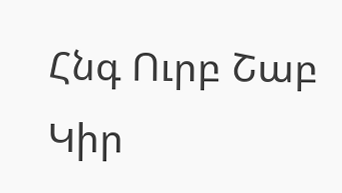Հնգ Ուրբ Շաբ Կիր